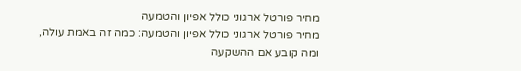מחיר פורטל ארגוני כולל אפיון והטמעה
מחיר פורטל ארגוני כולל אפיון והטמעה: כמה זה באמת עולה, ומה קובע אם ההשקעה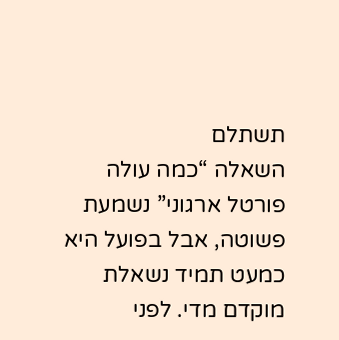תשתלם
השאלה “כמה עולה פורטל ארגוני” נשמעת פשוטה, אבל בפועל היא כמעט תמיד נשאלת מוקדם מדי. לפני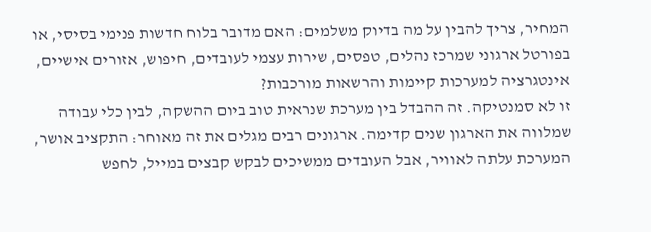המחיר, צריך להבין על מה בדיוק משלמים: האם מדובר בלוח חדשות פנימי בסיסי, או בפורטל ארגוני שמרכז נהלים, טפסים, שירות עצמי לעובדים, חיפוש, אזורים אישיים, אינטגרציה למערכות קיימות והרשאות מורכבות?
זו לא סמנטיקה. זה ההבדל בין מערכת שנראית טוב ביום ההשקה, לבין כלי עבודה שמלווה את הארגון שנים קדימה. ארגונים רבים מגלים את זה מאוחר: התקציב אושר, המערכת עלתה לאוויר, אבל העובדים ממשיכים לבקש קבצים במייל, לחפש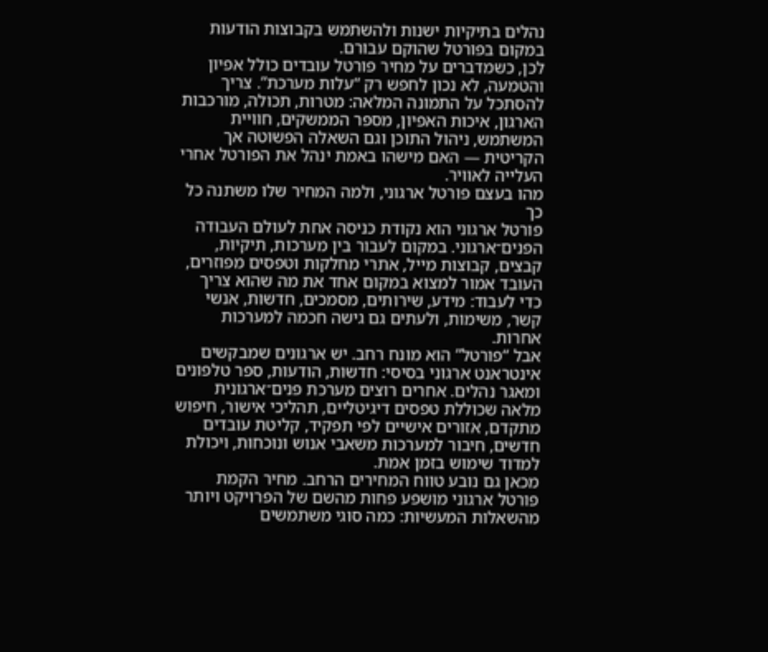נהלים בתיקיות ישנות ולהשתמש בקבוצות הודעות במקום בפורטל שהוקם עבורם.
לכן, כשמדברים על מחיר פורטל עובדים כולל אפיון והטמעה, לא נכון לחפש רק “עלות מערכת”. צריך להסתכל על התמונה המלאה: מטרות, תכולה, מורכבות הארגון, איכות האפיון, מספר הממשקים, חוויית המשתמש, ניהול התוכן וגם השאלה הפשוטה אך הקריטית — האם מישהו באמת ינהל את הפורטל אחרי העלייה לאוויר.
מהו בעצם פורטל ארגוני, ולמה המחיר שלו משתנה כל כך
פורטל ארגוני הוא נקודת כניסה אחת לעולם העבודה הפנים־ארגוני. במקום לעבור בין מערכות, תיקיות, קבצים, קבוצות מייל, אתרי מחלקות וטפסים מפוזרים, העובד אמור למצוא במקום אחד את מה שהוא צריך כדי לעבוד: מידע, שירותים, מסמכים, חדשות, אנשי קשר, משימות, ולעתים גם גישה חכמה למערכות אחרות.
אבל “פורטל” הוא מונח רחב. יש ארגונים שמבקשים אינטראנט ארגוני בסיסי: חדשות, הודעות, ספר טלפונים ומאגר נהלים. אחרים רוצים מערכת פנים־ארגונית מלאה שכוללת טפסים דיגיטליים, תהליכי אישור, חיפוש מתקדם, אזורים אישיים לפי תפקיד, קליטת עובדים חדשים, חיבור למערכות משאבי אנוש ונוכחות, ויכולת למדוד שימוש בזמן אמת.
מכאן גם נובע טווח המחירים הרחב. מחיר הקמת פורטל ארגוני מושפע פחות מהשם של הפרויקט ויותר מהשאלות המעשיות: כמה סוגי משתמשים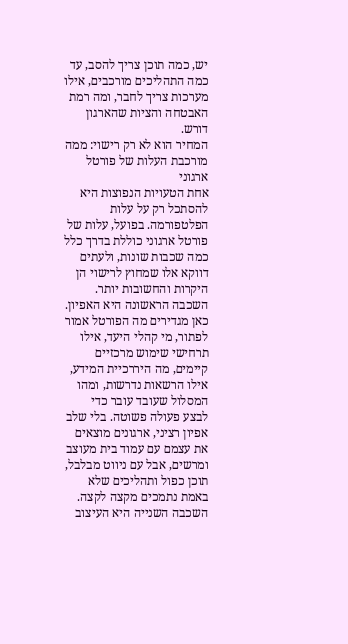יש, כמה תוכן צריך להסב, עד כמה התהליכים מורכבים, אילו מערכות צריך לחבר, ומה רמת האבטחה והציות שהארגון דורש.
המחיר הוא לא רק רישוי: ממה מורכבת העלות של פורטל ארגוני
אחת הטעויות הנפוצות היא להסתכל רק על עלות הפלטפורמה. בפועל, עלות של פורטל ארגוני כוללת בדרך כלל כמה שכבות שונות, ולעתים דווקא אלו שמחוץ לרישוי הן היקרות והחשובות יותר.
השכבה הראשונה היא האפיון. כאן מגדירים מה הפורטל אמור לפתור, מי קהלי היעד, אילו תרחישי שימוש מרכזיים קיימים, מה היררכיית המידע, אילו הרשאות נדרשות, ומהו המסלול שעובד עובר כדי לבצע פעולה פשוטה. בלי שלב אפיון רציני, ארגונים מוצאים את עצמם עם עמוד בית מעוצב ומרשים, אבל עם ניווט מבלבל, תוכן כפול ותהליכים שלא באמת נתמכים מקצה לקצה.
השכבה השנייה היא העיצוב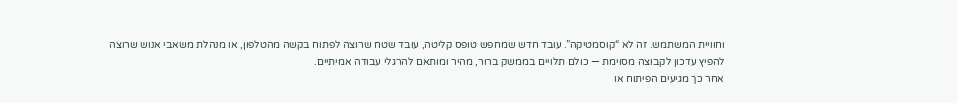וחוויית המשתמש. זה לא “קוסמטיקה”. עובד חדש שמחפש טופס קליטה, עובד שטח שרוצה לפתוח בקשה מהטלפון, או מנהלת משאבי אנוש שרוצה להפיץ עדכון לקבוצה מסוימת — כולם תלויים בממשק ברור, מהיר ומותאם להרגלי עבודה אמיתיים.
אחר כך מגיעים הפיתוח או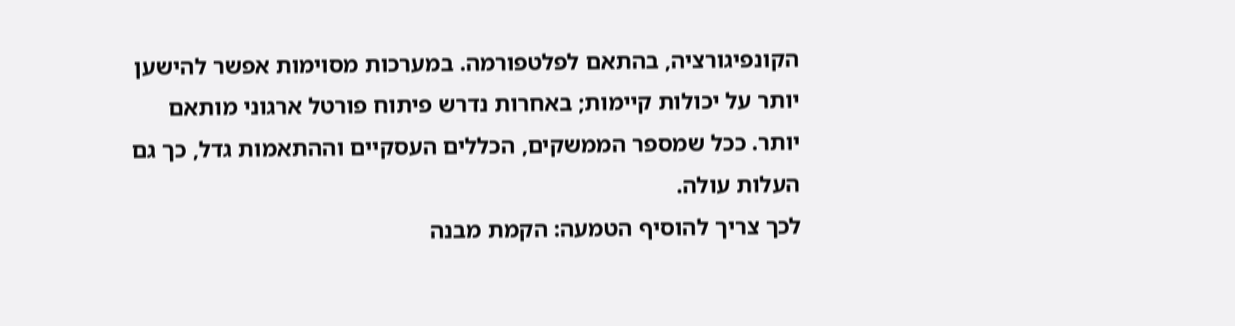הקונפיגורציה, בהתאם לפלטפורמה. במערכות מסוימות אפשר להישען יותר על יכולות קיימות; באחרות נדרש פיתוח פורטל ארגוני מותאם יותר. ככל שמספר הממשקים, הכללים העסקיים וההתאמות גדל, כך גם העלות עולה.
לכך צריך להוסיף הטמעה: הקמת מבנה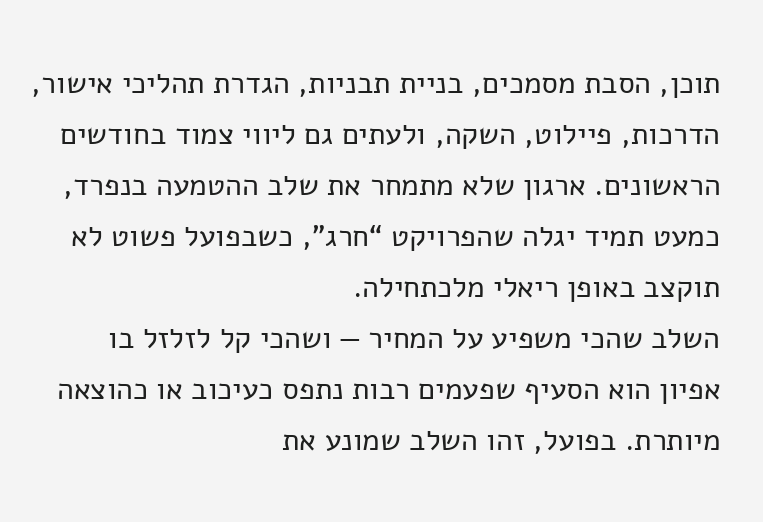תוכן, הסבת מסמכים, בניית תבניות, הגדרת תהליכי אישור, הדרכות, פיילוט, השקה, ולעתים גם ליווי צמוד בחודשים הראשונים. ארגון שלא מתמחר את שלב ההטמעה בנפרד, כמעט תמיד יגלה שהפרויקט “חרג”, כשבפועל פשוט לא תוקצב באופן ריאלי מלכתחילה.
השלב שהכי משפיע על המחיר — ושהכי קל לזלזל בו
אפיון הוא הסעיף שפעמים רבות נתפס כעיכוב או כהוצאה מיותרת. בפועל, זהו השלב שמונע את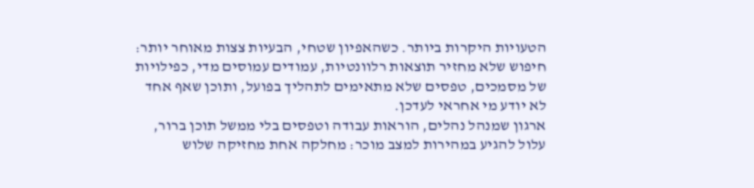הטעויות היקרות ביותר. כשהאפיון שטחי, הבעיות צצות מאוחר יותר: חיפוש שלא מחזיר תוצאות רלוונטיות, עמודים עמוסים מדי, כפילויות של מסמכים, טפסים שלא מתאימים לתהליך בפועל, ותוכן שאף אחד לא יודע מי אחראי לעדכן.
ארגון שמנהל נהלים, הוראות עבודה וטפסים בלי ממשל תוכן ברור, עלול להגיע במהירות למצב מוכר: מחלקה אחת מחזיקה שלוש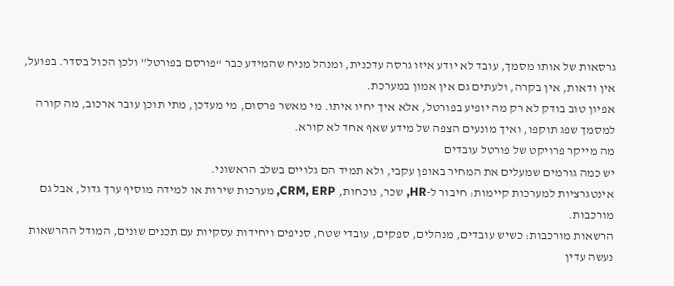גרסאות של אותו מסמך, עובד לא יודע איזו גרסה עדכנית, ומנהל מניח שהמידע כבר “פורסם בפורטל” ולכן הכול בסדר. בפועל, אין ודאות, אין בקרה, ולעתים גם אין אמון במערכת.
אפיון טוב בודק לא רק מה יופיע בפורטל, אלא איך יחיו איתו. מי מאשר פרסום, מי מעדכן, מתי תוכן עובר ארכוב, מה קורה למסמך שפג תוקפו, ואיך מונעים הצפה של מידע שאף אחד לא קורא.
מה מייקר פרויקט של פורטל עובדים
יש כמה גורמים שמעלים את המחיר באופן עקבי, ולא תמיד הם גלויים בשלב הראשוני.
אינטגרציות למערכות קיימות: חיבור ל-HR, שכר, נוכחות, CRM, ERP, מערכות שירות או למידה מוסיף ערך גדול, אבל גם מורכבות.
הרשאות מורכבות: כשיש עובדים, מנהלים, ספקים, עובדי שטח, סניפים ויחידות עסקיות עם תכנים שונים, המודל ההרשאות נעשה עדין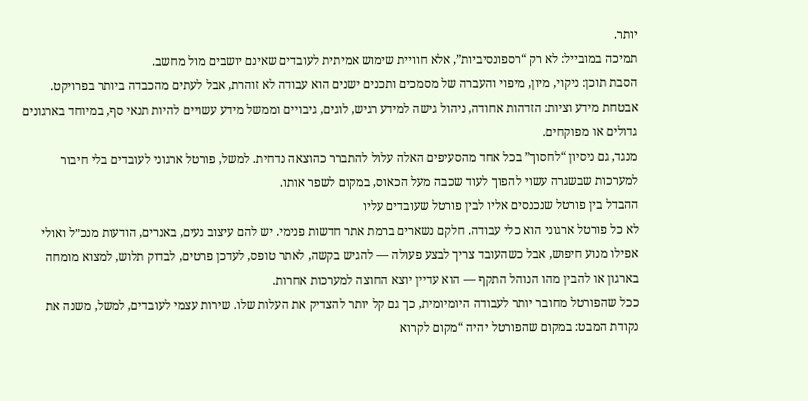יותר.
תמיכה במובייל: לא רק “רספונסיביות”, אלא חוויית שימוש אמיתית לעובדים שאינם יושבים מול מחשב.
הסבת תוכן: ניקוי, מיון, מיפוי והעברה של מסמכים ותכנים ישנים הוא עבודה לא זוהרת, אבל לעתים מהכבדה ביותר בפרויקט.
אבטחת מידע וציות: הזדהות אחודה, ניהול גישה למידע רגיש, לוגים, גיבויים וממשל מידע עשויים להיות תנאי סף, במיוחד בארגונים גדולים או מפוקחים.
מנגד, גם ניסיון “לחסוך” בכל אחד מהסעיפים האלה עלול להתברר כהוצאה נדחית. למשל, פורטל ארגוני לעובדים בלי חיבור למערכות שבשגרה עשוי להפוך לעוד שכבה מעל הכאוס, במקום לשפר אותו.
ההבדל בין פורטל שנכנסים אליו לבין פורטל שעובדים עליו
לא כל פורטל ארגוני הוא כלי עבודה. חלקם נשארים ברמת אתר חדשות פנימי. יש להם עיצוב נעים, באנרים, הודעות מנכ״ל ואולי אפילו מנוע חיפוש, אבל כשהעובד צריך לבצע פעולה — להגיש בקשה, לאתר טופס, לעדכן פרטים, לבדוק תלוש, למצוא מומחה בארגון או להבין מהו הנוהל התקף — הוא עדיין יוצא החוצה למערכות אחרות.
ככל שהפורטל מחובר יותר לעבודה היומיומית, כך גם קל יותר להצדיק את העלות שלו. שירות עצמי לעובדים, למשל, משנה את נקודת המבט: במקום שהפורטל יהיה “מקום לקרוא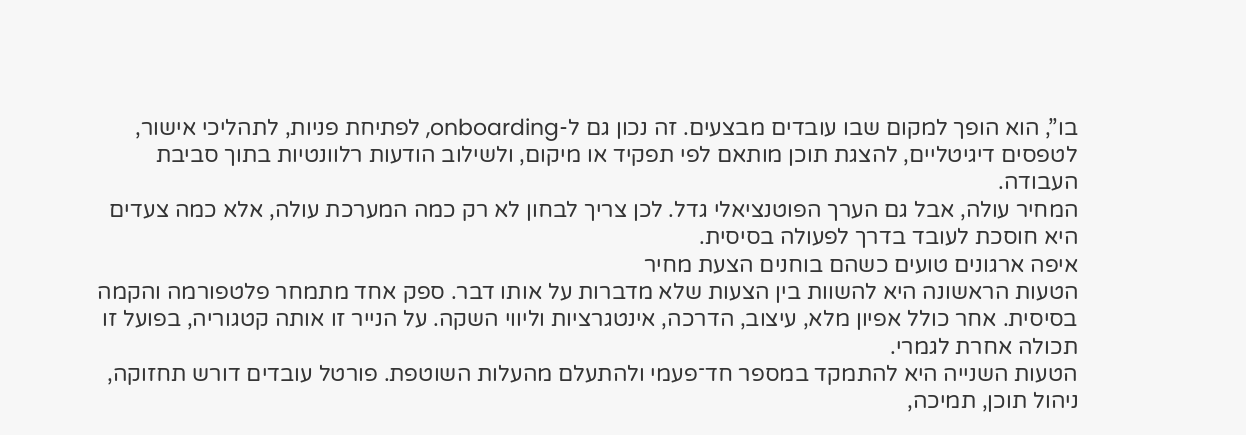בו”, הוא הופך למקום שבו עובדים מבצעים. זה נכון גם ל-onboarding, לפתיחת פניות, לתהליכי אישור, לטפסים דיגיטליים, להצגת תוכן מותאם לפי תפקיד או מיקום, ולשילוב הודעות רלוונטיות בתוך סביבת העבודה.
המחיר עולה, אבל גם הערך הפוטנציאלי גדל. לכן צריך לבחון לא רק כמה המערכת עולה, אלא כמה צעדים היא חוסכת לעובד בדרך לפעולה בסיסית.
איפה ארגונים טועים כשהם בוחנים הצעת מחיר
הטעות הראשונה היא להשוות בין הצעות שלא מדברות על אותו דבר. ספק אחד מתמחר פלטפורמה והקמה בסיסית. אחר כולל אפיון מלא, עיצוב, הדרכה, אינטגרציות וליווי השקה. על הנייר זו אותה קטגוריה, בפועל זו תכולה אחרת לגמרי.
הטעות השנייה היא להתמקד במספר חד־פעמי ולהתעלם מהעלות השוטפת. פורטל עובדים דורש תחזוקה, ניהול תוכן, תמיכה,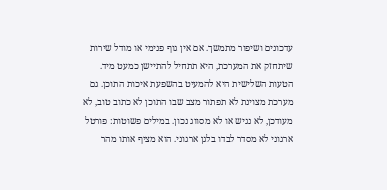עדכונים ושיפור מתמשך. אם אין גוף פנימי או מודל שירות שיתחזק את המערכת, היא תתחיל להתיישן כמעט מיד.
הטעות השלישית היא להמעיט בהשפעת איכות התוכן. גם מערכת מצוינת לא תפתור מצב שבו התוכן לא כתוב טוב, לא מעודכן, לא נגיש או לא מסווג נכון. במילים פשוטות: פורטל ארגוני לא מסדר לבדו בלגן ארגוני. הוא מציף אותו מהר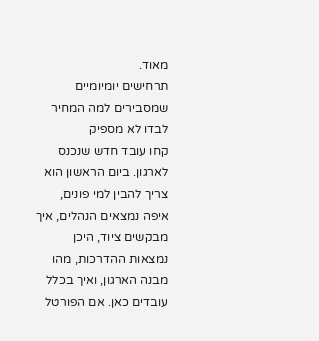מאוד.
תרחישים יומיומיים שמסבירים למה המחיר לבדו לא מספיק
קחו עובד חדש שנכנס לארגון. ביום הראשון הוא צריך להבין למי פונים, איפה נמצאים הנהלים, איך מבקשים ציוד, היכן נמצאות ההדרכות, מהו מבנה הארגון, ואיך בכלל עובדים כאן. אם הפורטל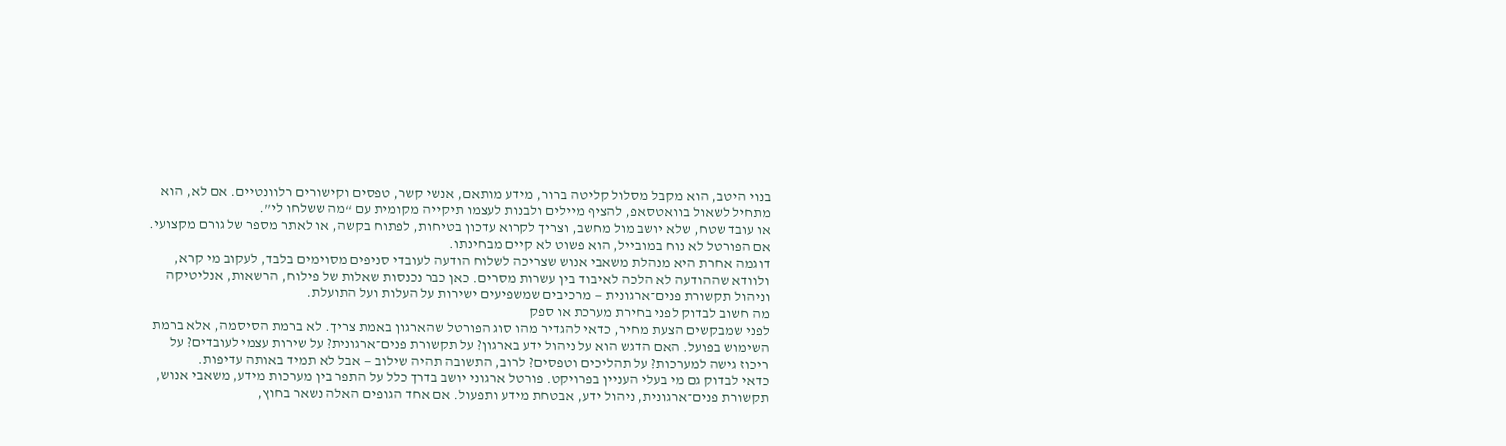בנוי היטב, הוא מקבל מסלול קליטה ברור, מידע מותאם, אנשי קשר, טפסים וקישורים רלוונטיים. אם לא, הוא מתחיל לשאול בוואטסאפ, להציף מיילים ולבנות לעצמו תיקייה מקומית עם “מה ששלחו לי”.
או עובד שטח, שלא יושב מול מחשב, וצריך לקרוא עדכון בטיחות, לפתוח בקשה, או לאתר מספר של גורם מקצועי. אם הפורטל לא נוח במובייל, הוא פשוט לא קיים מבחינתו.
דוגמה אחרת היא מנהלת משאבי אנוש שצריכה לשלוח הודעה לעובדי סניפים מסוימים בלבד, לעקוב מי קרא, ולוודא שההודעה לא הלכה לאיבוד בין עשרות מסרים. כאן כבר נכנסות שאלות של פילוח, הרשאות, אנליטיקה וניהול תקשורת פנים־ארגונית — מרכיבים שמשפיעים ישירות על העלות ועל התועלת.
מה חשוב לבדוק לפני בחירת מערכת או ספק
לפני שמבקשים הצעת מחיר, כדאי להגדיר מהו סוג הפורטל שהארגון באמת צריך. לא ברמת הסיסמה, אלא ברמת השימוש בפועל. האם הדגש הוא על ניהול ידע בארגון? על תקשורת פנים־ארגונית? על שירות עצמי לעובדים? על ריכוז גישה למערכות? על תהליכים וטפסים? לרוב, התשובה תהיה שילוב — אבל לא תמיד באותה עדיפות.
כדאי לבדוק גם מי בעלי העניין בפרויקט. פורטל ארגוני יושב בדרך כלל על התפר בין מערכות מידע, משאבי אנוש, תקשורת פנים־ארגונית, ניהול ידע, אבטחת מידע ותפעול. אם אחד הגופים האלה נשאר בחוץ,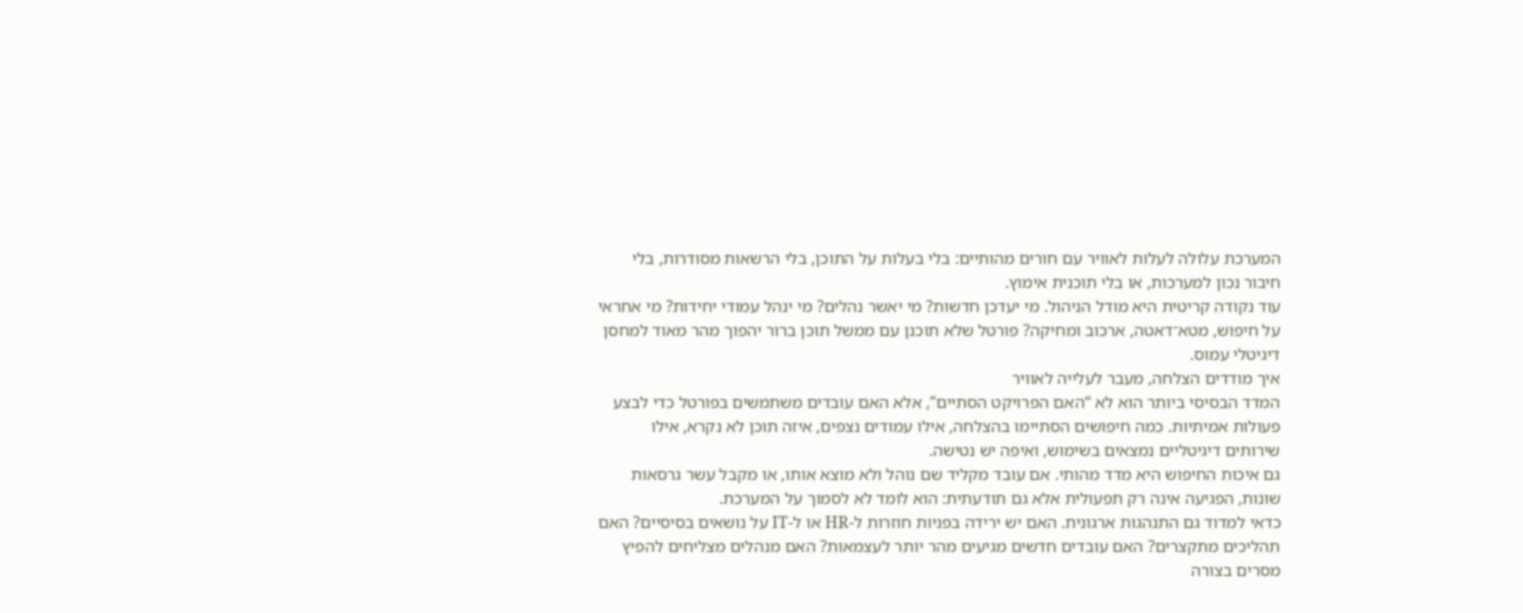המערכת עלולה לעלות לאוויר עם חורים מהותיים: בלי בעלות על התוכן, בלי הרשאות מסודרות, בלי חיבור נכון למערכות, או בלי תוכנית אימוץ.
עוד נקודה קריטית היא מודל הניהול. מי יעדכן חדשות? מי יאשר נהלים? מי ינהל עמודי יחידות? מי אחראי על חיפוש, מטא־דאטה, ארכוב ומחיקה? פורטל שלא תוכנן עם ממשל תוכן ברור יהפוך מהר מאוד למחסן דיגיטלי עמוס.
איך מודדים הצלחה, מעבר לעלייה לאוויר
המדד הבסיסי ביותר הוא לא “האם הפרויקט הסתיים”, אלא האם עובדים משתמשים בפורטל כדי לבצע פעולות אמיתיות. כמה חיפושים הסתיימו בהצלחה, אילו עמודים נצפים, איזה תוכן לא נקרא, אילו שירותים דיגיטליים נמצאים בשימוש, ואיפה יש נטישה.
גם איכות החיפוש היא מדד מהותי. אם עובד מקליד שם נוהל ולא מוצא אותו, או מקבל עשר גרסאות שונות, הפגיעה אינה רק תפעולית אלא גם תודעתית: הוא לומד לא לסמוך על המערכת.
כדאי למדוד גם התנהגות ארגונית. האם יש ירידה בפניות חוזרות ל-HR או ל-IT על נושאים בסיסיים? האם תהליכים מתקצרים? האם עובדים חדשים מגיעים מהר יותר לעצמאות? האם מנהלים מצליחים להפיץ מסרים בצורה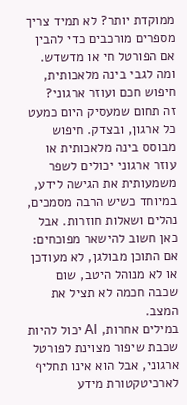ממוקדת יותר? לא תמיד צריך מספרים מורכבים כדי להבין אם הפורטל חי או מדשדש.
ומה לגבי בינה מלאכותית, חיפוש חכם ועוזר ארגוני?
זה תחום שמעסיק היום כמעט כל ארגון, ובצדק. חיפוש מבוסס בינה מלאכותית או עוזר ארגוני יכולים לשפר משמעותית את הגישה לידע, במיוחד כשיש הרבה מסמכים, נהלים ושאלות חוזרות. אבל כאן חשוב להישאר מפוכחים: אם התוכן מבולגן, לא מעודכן או לא מנוהל היטב, שום שכבה חכמה לא תציל את המצב.
במילים אחרות, AI יכול להיות שכבת שיפור מצוינת לפורטל ארגוני, אבל הוא אינו תחליף לארכיטקטורת מידע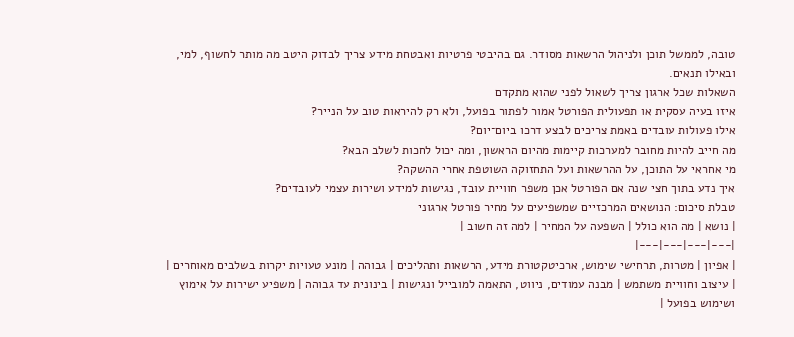טובה, לממשל תוכן ולניהול הרשאות מסודר. גם בהיבטי פרטיות ואבטחת מידע צריך לבדוק היטב מה מותר לחשוף, למי, ובאילו תנאים.
השאלות שכל ארגון צריך לשאול לפני שהוא מתקדם
איזו בעיה עסקית או תפעולית הפורטל אמור לפתור בפועל, ולא רק להיראות טוב על הנייר?
אילו פעולות עובדים באמת צריכים לבצע דרכו ביום־יום?
מה חייב להיות מחובר למערכות קיימות מהיום הראשון, ומה יכול לחכות לשלב הבא?
מי אחראי על התוכן, על ההרשאות ועל התחזוקה השוטפת אחרי ההשקה?
איך נדע בתוך חצי שנה אם הפורטל אכן משפר חוויית עובד, נגישות למידע ושירות עצמי לעובדים?
טבלת סיכום: הנושאים המרכזיים שמשפיעים על מחיר פורטל ארגוני
| נושא | מה הוא כולל | השפעה על המחיר | למה זה חשוב |
|---|---|---|---|
| אפיון | מטרות, תרחישי שימוש, ארכיטקטורת מידע, הרשאות ותהליכים | גבוהה | מונע טעויות יקרות בשלבים מאוחרים |
| עיצוב וחוויית משתמש | מבנה עמודים, ניווט, התאמה למובייל ונגישות | בינונית עד גבוהה | משפיע ישירות על אימוץ ושימוש בפועל |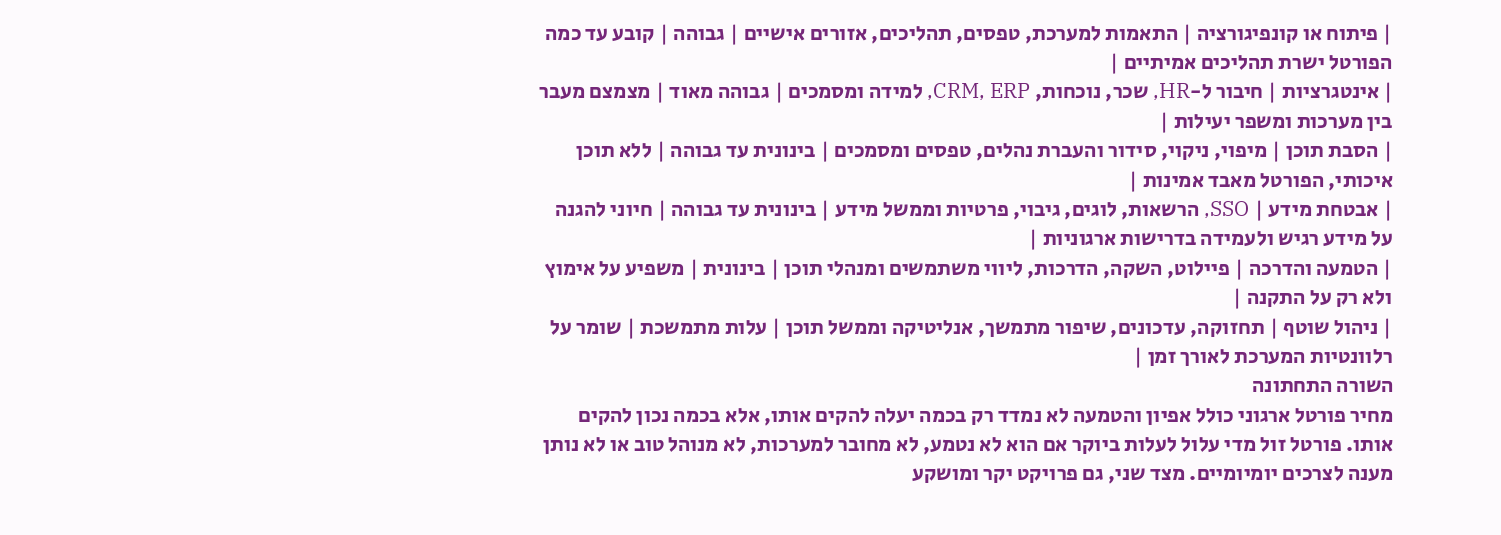| פיתוח או קונפיגורציה | התאמות למערכת, טפסים, תהליכים, אזורים אישיים | גבוהה | קובע עד כמה הפורטל ישרת תהליכים אמיתיים |
| אינטגרציות | חיבור ל-HR, שכר, נוכחות, CRM, ERP, למידה ומסמכים | גבוהה מאוד | מצמצם מעבר בין מערכות ומשפר יעילות |
| הסבת תוכן | מיפוי, ניקוי, סידור והעברת נהלים, טפסים ומסמכים | בינונית עד גבוהה | ללא תוכן איכותי, הפורטל מאבד אמינות |
| אבטחת מידע | SSO, הרשאות, לוגים, גיבוי, פרטיות וממשל מידע | בינונית עד גבוהה | חיוני להגנה על מידע רגיש ולעמידה בדרישות ארגוניות |
| הטמעה והדרכה | פיילוט, השקה, הדרכות, ליווי משתמשים ומנהלי תוכן | בינונית | משפיע על אימוץ ולא רק על התקנה |
| ניהול שוטף | תחזוקה, עדכונים, שיפור מתמשך, אנליטיקה וממשל תוכן | עלות מתמשכת | שומר על רלוונטיות המערכת לאורך זמן |
השורה התחתונה
מחיר פורטל ארגוני כולל אפיון והטמעה לא נמדד רק בכמה יעלה להקים אותו, אלא בכמה נכון להקים אותו. פורטל זול מדי עלול לעלות ביוקר אם הוא לא נטמע, לא מחובר למערכות, לא מנוהל טוב או לא נותן מענה לצרכים יומיומיים. מצד שני, גם פרויקט יקר ומושקע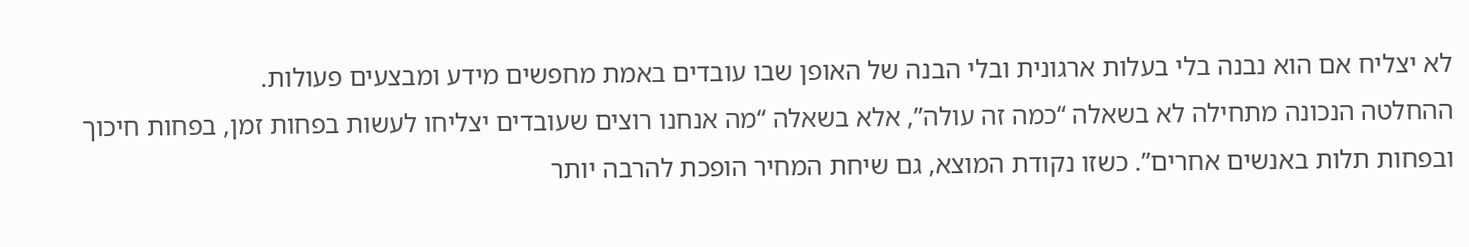לא יצליח אם הוא נבנה בלי בעלות ארגונית ובלי הבנה של האופן שבו עובדים באמת מחפשים מידע ומבצעים פעולות.
ההחלטה הנכונה מתחילה לא בשאלה “כמה זה עולה”, אלא בשאלה “מה אנחנו רוצים שעובדים יצליחו לעשות בפחות זמן, בפחות חיכוך ובפחות תלות באנשים אחרים”. כשזו נקודת המוצא, גם שיחת המחיר הופכת להרבה יותר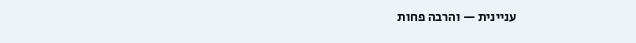עניינית — והרבה פחות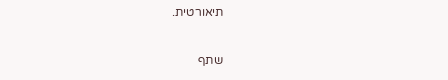תיאורטית.

שתף